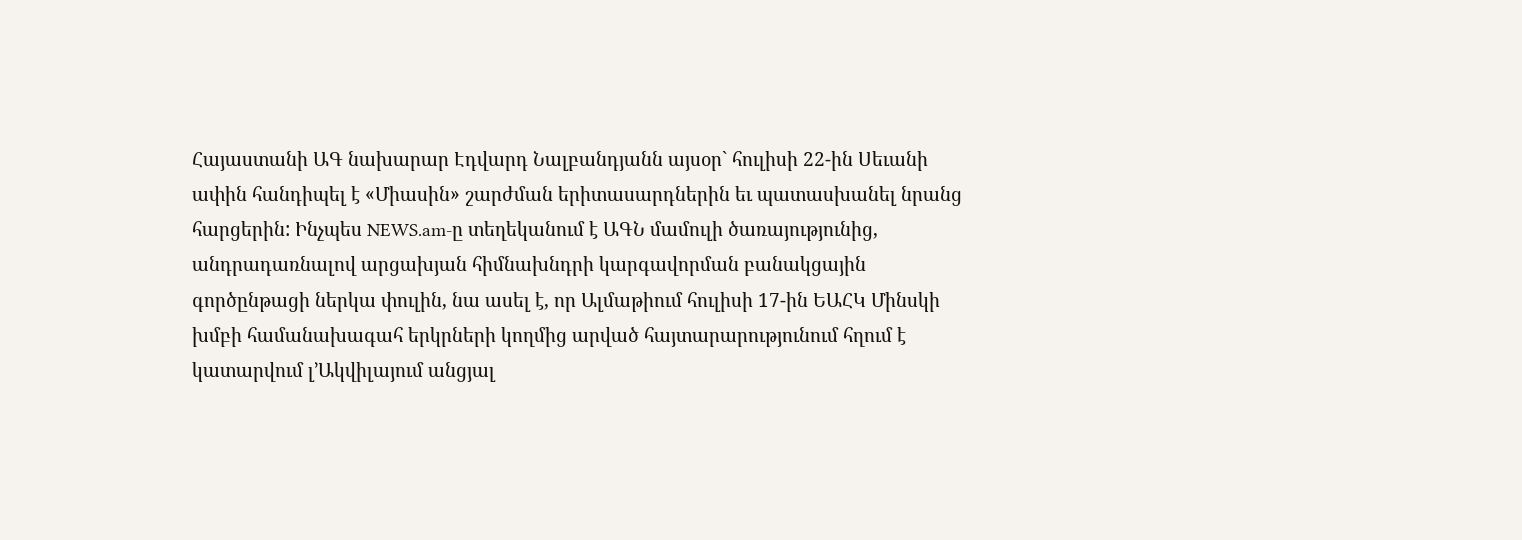Հայաստանի ԱԳ նախարար Էդվարդ Նալբանդյանն այսօր` հուլիսի 22-ին Սեւանի ափին հանդիպել է «Միասին» շարժման երիտասարդներին եւ պատասխանել նրանց հարցերին: Ինչպես NEWS.am-ը տեղեկանում է ԱԳՆ մամուլի ծառայությունից, անդրադառնալով արցախյան հիմնախնդրի կարգավորման բանակցային գործընթացի ներկա փուլին, նա ասել է, որ Ալմաթիում հուլիսի 17-ին ԵԱՀԿ Մինսկի խմբի համանախագահ երկրների կողմից արված հայտարարությունում հղում է  կատարվում լ’Ակվիլայում անցյալ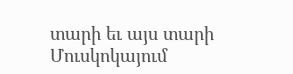տարի եւ այս տարի Մուսկոկայում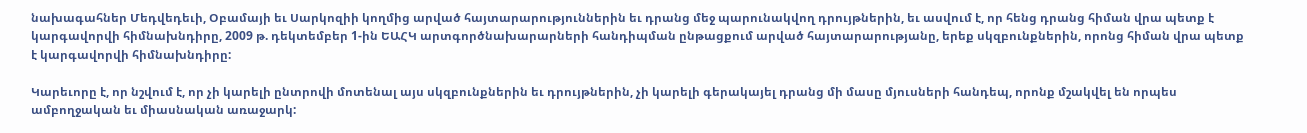նախագահներ Մեդվեդեւի, Օբամայի եւ Սարկոզիի կողմից արված հայտարարություններին եւ դրանց մեջ պարունակվող դրույթներին, եւ ասվում է, որ հենց դրանց հիման վրա պետք է կարգավորվի հիմնախնդիրը, 2009 թ. դեկտեմբեր 1-ին ԵԱՀԿ արտգործնախարարների հանդիպման ընթացքում արված հայտարարությանը, երեք սկզբունքներին, որոնց հիման վրա պետք է կարգավորվի հիմնախնդիրը:

Կարեւորը է, որ նշվում է, որ չի կարելի ընտրովի մոտենալ այս սկզբունքներին եւ դրույթներին, չի կարելի գերակայել դրանց մի մասը մյուսների հանդեպ, որոնք մշակվել են որպես ամբողջական եւ միասնական առաջարկ: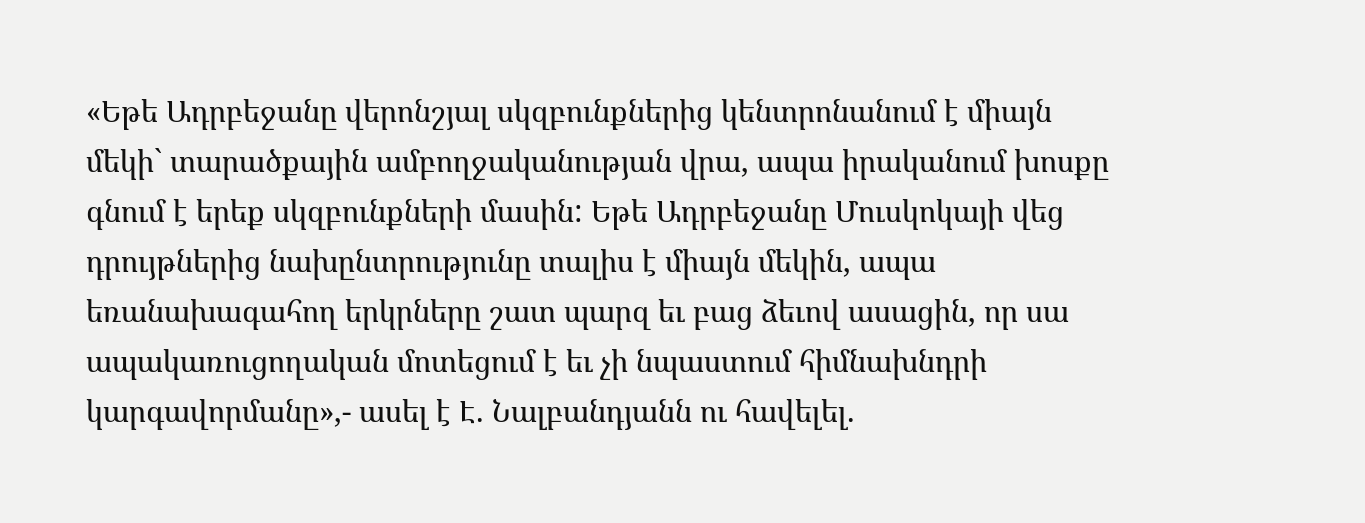«Եթե Ադրբեջանը վերոնշյալ սկզբունքներից կենտրոնանում է միայն մեկի` տարածքային ամբողջականության վրա, ապա իրականում խոսքը գնում է երեք սկզբունքների մասին: Եթե Ադրբեջանը Մուսկոկայի վեց դրույթներից նախընտրությունը տալիս է միայն մեկին, ապա  եռանախագահող երկրները շատ պարզ եւ բաց ձեւով ասացին, որ սա ապակառուցողական մոտեցում է եւ չի նպաստում հիմնախնդրի կարգավորմանը»,- ասել է Է. Նալբանդյանն ու հավելել.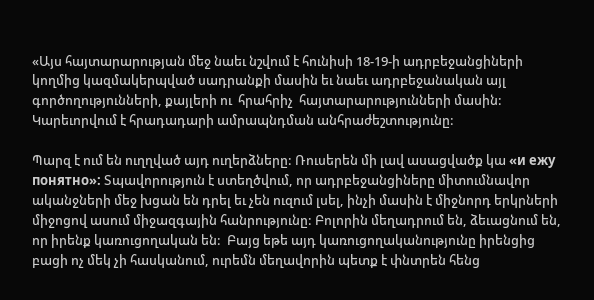«Այս հայտարարության մեջ նաեւ նշվում է հունիսի 18-19-ի ադրբեջանցիների կողմից կազմակերպված սադրանքի մասին եւ նաեւ ադրբեջանական այլ գործողությունների, քայլերի ու  հրահրիչ  հայտարարությունների մասին: Կարեւորվում է հրադադարի ամրապնդման անհրաժեշտությունը:

Պարզ է ում են ուղղված այդ ուղերձները: Ռուսերեն մի լավ ասացվածք կա «и ежу понятно»: Տպավորություն է ստեղծվում, որ ադրբեջանցիները միտումնավոր ականջների մեջ խցան են դրել եւ չեն ուզում լսել, ինչի մասին է միջնորդ երկրների միջոցով ասում միջազգային հանրությունը: Բոլորին մեղադրում են, ձեւացնում են, որ իրենք կառուցողական են:  Բայց եթե այդ կառուցողականությունը իրենցից բացի ոչ մեկ չի հասկանում, ուրեմն մեղավորին պետք է փնտրեն հենց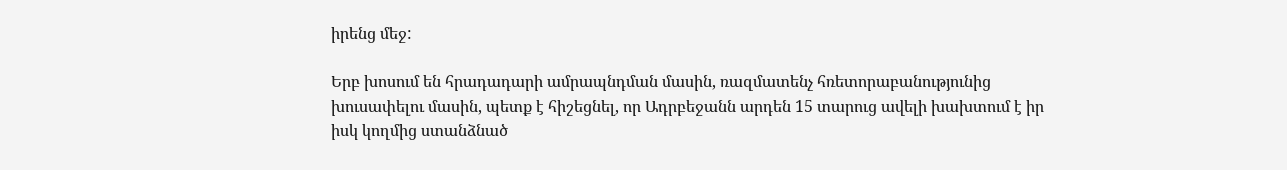իրենց մեջ:

Երբ խոսում են հրադադարի ամրապնդման մասին, ռազմատենչ հռետորաբանությունից խուսափելու մասին, պետք է հիշեցնել, որ Ադրբեջանն արդեն 15 տարուց ավելի խախտում է իր իսկ կողմից ստանձնած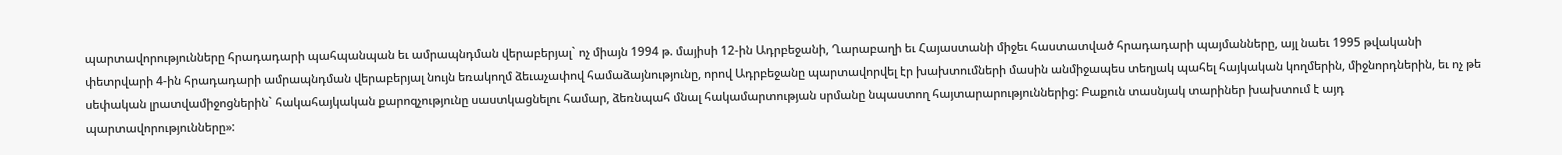պարտավորությունները հրադադարի պահպանպան եւ ամրապնդման վերաբերյալ` ոչ միայն 1994 թ. մայիսի 12-ին Ադրբեջանի, Ղարաբաղի եւ Հայաստանի միջեւ հաստատված հրադադարի պայմանները, այլ նաեւ 1995 թվականի փետրվարի 4-ին հրադադարի ամրապնդման վերաբերյալ նույն եռակողմ ձեւաչափով համաձայնությունը, որով Ադրբեջանը պարտավորվել էր խախտումների մասին անմիջապես տեղյակ պահել հայկական կողմերին, միջնորդներին, եւ ոչ թե սեփական լրատվամիջոցներին` հակահայկական քարոզչությունը սաստկացնելու համար, ձեռնպահ մնալ հակամարտության սրմանը նպաստող հայտարարություններից: Բաքուն տասնյակ տարիներ խախտում է այդ պարտավորությունները»: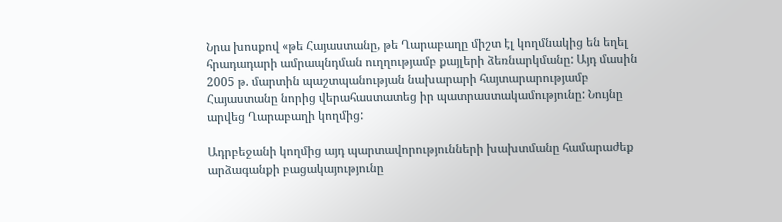Նրա խոսքով «թե Հայաստանը, թե Ղարաբաղը միշտ էլ կողմնակից են եղել հրադադարի ամրապնդման ուղղությամբ քայլերի ձեռնարկմանը: Այդ մասին 2005 թ. մարտին պաշտպանության նախարարի հայտարարությամբ Հայաստանը նորից վերահաստատեց իր պատրաստակամությունը: Նույնը արվեց Ղարաբաղի կողմից:

Ադրբեջանի կողմից այդ պարտավորությունների խախտմանը համարաժեք արձագանքի բացակայությունը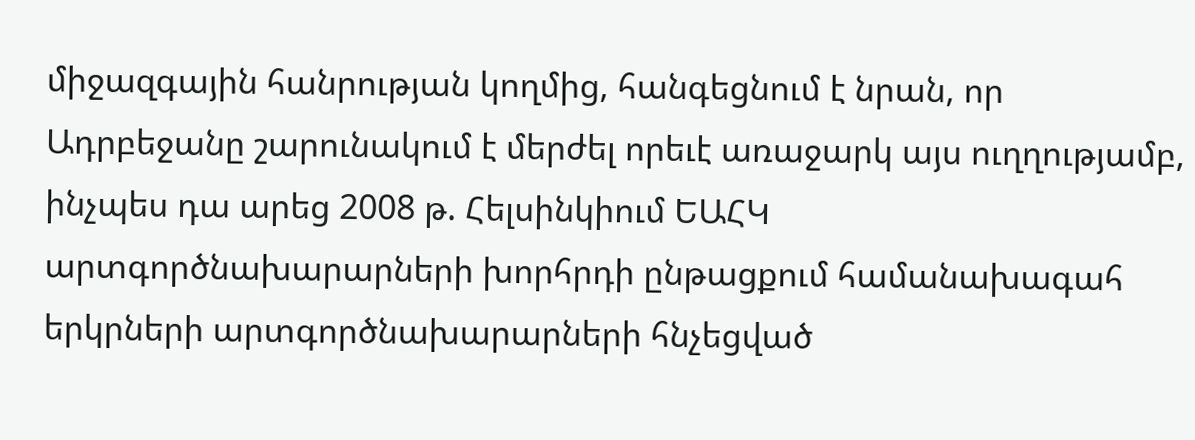միջազգային հանրության կողմից, հանգեցնում է նրան, որ Ադրբեջանը շարունակում է մերժել որեւէ առաջարկ այս ուղղությամբ, ինչպես դա արեց 2008 թ. Հելսինկիում ԵԱՀԿ արտգործնախարարների խորհրդի ընթացքում համանախագահ երկրների արտգործնախարարների հնչեցված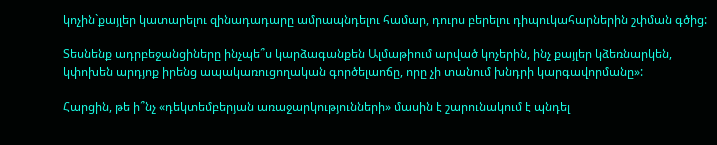կոչին`քայլեր կատարելու զինադադարը ամրապնդելու համար, դուրս բերելու դիպուկահարներին շփման գծից:

Տեսնենք ադրբեջանցիները ինչպե՞ս կարձագանքեն Ալմաթիում արված կոչերին, ինչ քայլեր կձեռնարկեն, կփոխեն արդյոք իրենց ապակառուցողական գործելաոճը, որը չի տանում խնդրի կարգավորմանը»:

Հարցին, թե ի՞նչ «դեկտեմբերյան առաջարկությունների» մասին է շարունակում է պնդել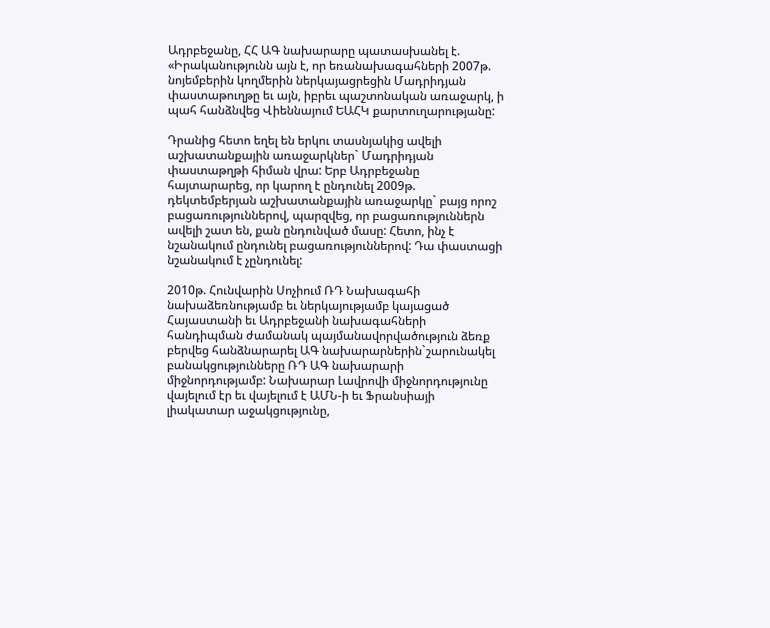Ադրբեջանը, ՀՀ ԱԳ նախարարը պատասխանել է. «Իրականությունն այն է, որ եռանախագահների 2007թ. նոյեմբերին կողմերին ներկայացրեցին Մադրիդյան փաստաթուղթը եւ այն, իբրեւ պաշտոնական առաջարկ, ի պահ հանձնվեց Վիեննայում ԵԱՀԿ քարտուղարությանը:

Դրանից հետո եղել են երկու տասնյակից ավելի աշխատանքային առաջարկներ` Մադրիդյան փաստաթղթի հիման վրա: Երբ Ադրբեջանը հայտարարեց, որ կարող է ընդունել 2009թ. դեկտեմբերյան աշխատանքային առաջարկը` բայց որոշ բացառություններով, պարզվեց, որ բացառություններն ավելի շատ են, քան ընդունված մասը: Հետո, ինչ է նշանակում ընդունել բացառություններով: Դա փաստացի նշանակում է չընդունել:

2010թ. Հունվարին Սոչիում ՌԴ Նախագահի նախաձեռնությամբ եւ ներկայությամբ կայացած Հայաստանի եւ Ադրբեջանի նախագահների հանդիպման ժամանակ պայմանավորվածություն ձեռք բերվեց հանձնարարել ԱԳ նախարարներին`շարունակել բանակցությունները ՌԴ ԱԳ նախարարի միջնորդությամբ: Նախարար Լավրովի միջնորդությունը վայելում էր եւ վայելում է ԱՄՆ-ի եւ Ֆրանսիայի լիակատար աջակցությունը,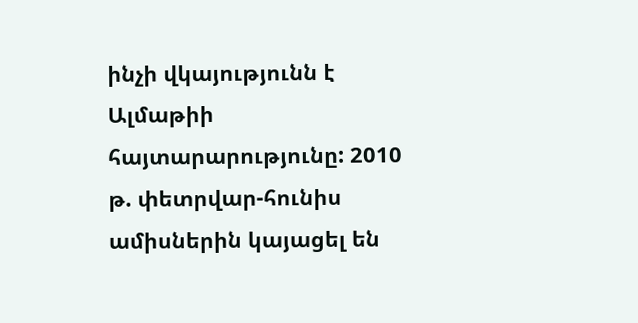ինչի վկայությունն է Ալմաթիի հայտարարությունը: 2010 թ. փետրվար-հունիս ամիսներին կայացել են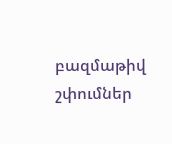բազմաթիվ շփումներ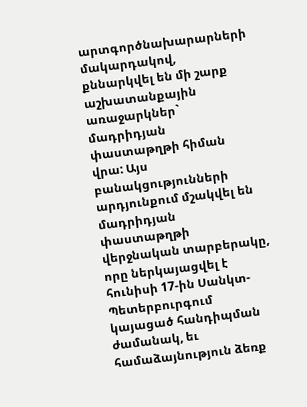արտգործնախարարների մակարդակով, քննարկվել են մի շարք աշխատանքային առաջարկներ` մադրիդյան փաստաթղթի հիման վրա: Այս բանակցությունների արդյունքում մշակվել են մադրիդյան փաստաթղթի վերջնական տարբերակը, որը ներկայացվել է հունիսի 17-ին Սանկտ-Պետերբուրգում կայացած հանդիպման ժամանակ, եւ համաձայնություն ձեռք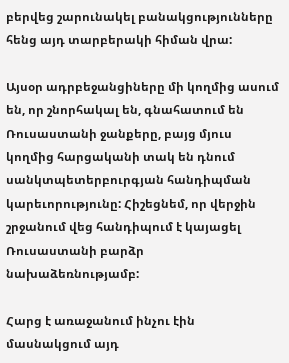բերվեց շարունակել բանակցությունները հենց այդ տարբերակի հիման վրա:

Այսօր ադրբեջանցիները մի կողմից ասում են, որ շնորհակալ են, գնահատում են Ռուսաստանի ջանքերը, բայց մյուս կողմից հարցականի տակ են դնում սանկտպետերբուրգյան հանդիպման կարեւորությունը: Հիշեցնեմ, որ վերջին շրջանում վեց հանդիպում է կայացել Ռուսաստանի բարձր  նախաձեռնությամբ:

Հարց է առաջանում ինչու էին մասնակցում այդ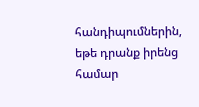հանդիպումներին, եթե դրանք իրենց համար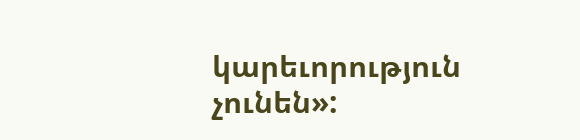կարեւորություն չունեն»: